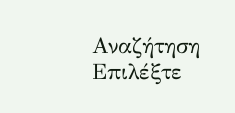Αναζήτηση
Επιλέξτε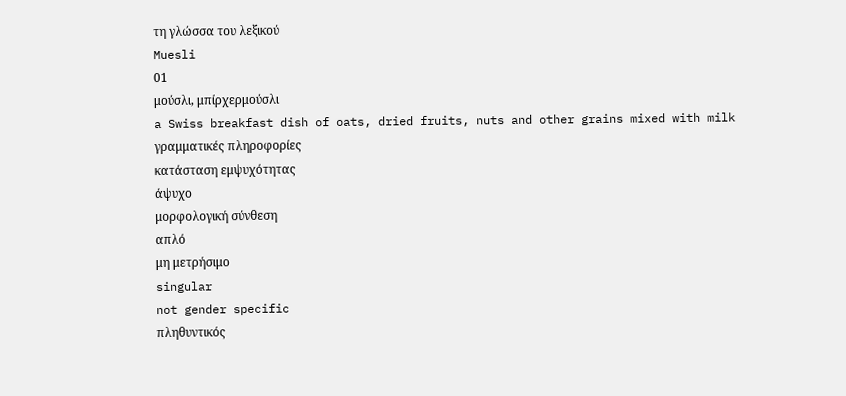τη γλώσσα του λεξικού
Muesli
01
μούσλι, μπίρχερμούσλι
a Swiss breakfast dish of oats, dried fruits, nuts and other grains mixed with milk
γραμματικές πληροφορίες
κατάσταση εμψυχότητας
άψυχο
μορφολογική σύνθεση
απλό
μη μετρήσιμο
singular
not gender specific
πληθυντικός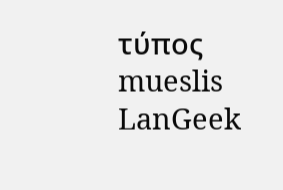τύπος
mueslis
LanGeek